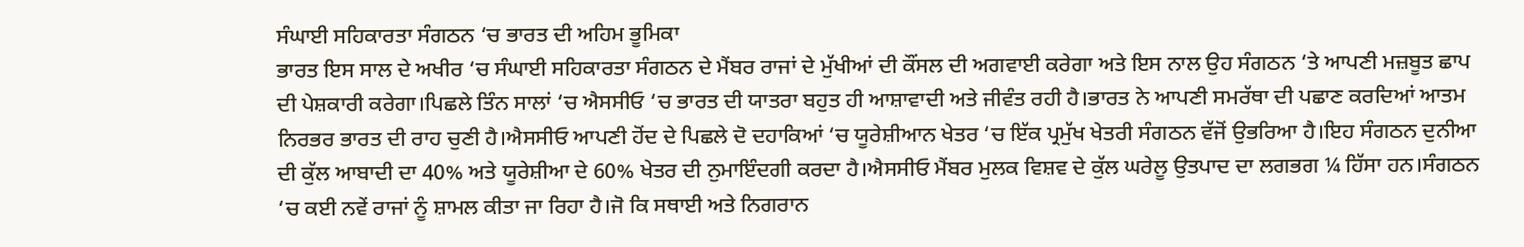ਸੰਘਾਈ ਸਹਿਕਾਰਤਾ ਸੰਗਠਨ ‘ਚ ਭਾਰਤ ਦੀ ਅਹਿਮ ਭੂਮਿਕਾ
ਭਾਰਤ ਇਸ ਸਾਲ ਦੇ ਅਖੀਰ ‘ਚ ਸੰਘਾਈ ਸਹਿਕਾਰਤਾ ਸੰਗਠਨ ਦੇ ਮੈਂਬਰ ਰਾਜਾਂ ਦੇ ਮੁੱਖੀਆਂ ਦੀ ਕੌਂਸਲ ਦੀ ਅਗਵਾਈ ਕਰੇਗਾ ਅਤੇ ਇਸ ਨਾਲ ਉਹ ਸੰਗਠਨ ‘ਤੇ ਆਪਣੀ ਮਜ਼ਬੂਤ ਛਾਪ ਦੀ ਪੇਸ਼ਕਾਰੀ ਕਰੇਗਾ।ਪਿਛਲੇ ਤਿੰਨ ਸਾਲਾਂ ‘ਚ ਐਸਸੀਓ ‘ਚ ਭਾਰਤ ਦੀ ਯਾਤਰਾ ਬਹੁਤ ਹੀ ਆਸ਼ਾਵਾਦੀ ਅਤੇ ਜੀਵੰਤ ਰਹੀ ਹੈ।ਭਾਰਤ ਨੇ ਆਪਣੀ ਸਮਰੱਥਾ ਦੀ ਪਛਾਣ ਕਰਦਿਆਂ ਆਤਮ ਨਿਰਭਰ ਭਾਰਤ ਦੀ ਰਾਹ ਚੁਣੀ ਹੈ।ਐਸਸੀਓ ਆਪਣੀ ਹੋਂਦ ਦੇ ਪਿਛਲੇ ਦੋ ਦਹਾਕਿਆਂ ‘ਚ ਯੂਰੇਸ਼ੀਆਨ ਖੇਤਰ ‘ਚ ਇੱਕ ਪ੍ਰਮੁੱਖ ਖੇਤਰੀ ਸੰਗਠਨ ਵੱਜੋਂ ਉਭਰਿਆ ਹੈ।ਇਹ ਸੰਗਠਨ ਦੁਨੀਆ ਦੀ ਕੁੱਲ ਆਬਾਦੀ ਦਾ 40% ਅਤੇ ਯੂਰੇਸ਼ੀਆ ਦੇ 60% ਖੇਤਰ ਦੀ ਨੁਮਾਇੰਦਗੀ ਕਰਦਾ ਹੈ।ਐਸਸੀਓ ਮੈਂਬਰ ਮੁਲਕ ਵਿਸ਼ਵ ਦੇ ਕੁੱਲ ਘਰੇਲੂ ਉਤਪਾਦ ਦਾ ਲਗਭਗ ¼ ਹਿੱਸਾ ਹਨ।ਸੰਗਠਨ ‘ਚ ਕਈ ਨਵੇਂ ਰਾਜਾਂ ਨੂੰ ਸ਼ਾਮਲ ਕੀਤਾ ਜਾ ਰਿਹਾ ਹੈ।ਜੋ ਕਿ ਸਥਾਈ ਅਤੇ ਨਿਗਰਾਨ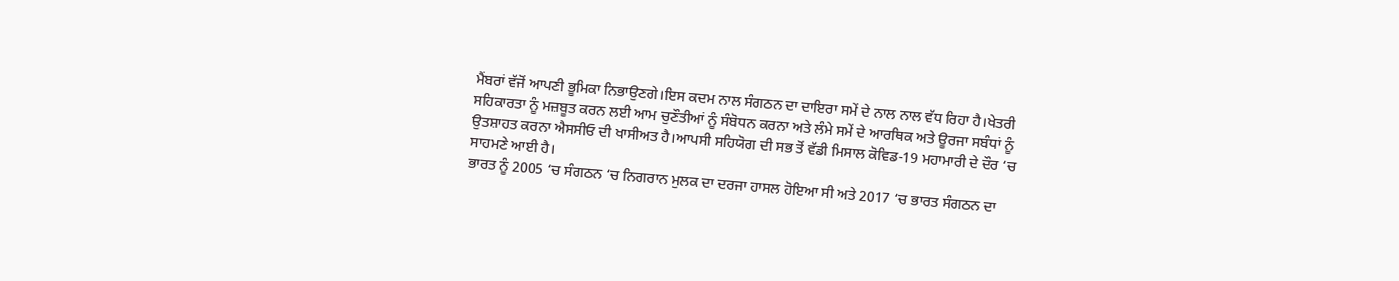ਮੈਂਬਰਾਂ ਵੱਜੋਂ ਆਪਣੀ ਭੂਮਿਕਾ ਨਿਭਾਉਣਗੇ।ਇਸ ਕਦਮ ਨਾਲ ਸੰਗਠਨ ਦਾ ਦਾਇਰਾ ਸਮੇਂ ਦੇ ਨਾਲ ਨਾਲ ਵੱਧ ਰਿਹਾ ਹੈ।ਖੇਤਰੀ ਸਹਿਕਾਰਤਾ ਨੂੰ ਮਜ਼ਬੂਤ ਕਰਨ ਲਈ ਆਮ ਚੁਣੌਤੀਆਂ ਨੂੰ ਸੰਬੋਧਨ ਕਰਨਾ ਅਤੇ ਲੰਮੇ ਸਮੇਂ ਦੇ ਆਰਥਿਕ ਅਤੇ ਊਰਜਾ ਸਬੰਧਾਂ ਨੂੰ ਉਤਸ਼ਾਹਤ ਕਰਨਾ ਐਸਸੀਓ ਦੀ ਖਾਸੀਅਤ ਹੈ।ਆਪਸੀ ਸਹਿਯੋਗ ਦੀ ਸਭ ਤੋਂ ਵੱਡੀ ਮਿਸਾਲ ਕੋਵਿਡ-19 ਮਹਾਮਾਰੀ ਦੇ ਦੌਰ ‘ਚ ਸਾਹਮਣੇ ਆਈ ਹੈ।
ਭਾਰਤ ਨੂੰ 2005 ‘ਚ ਸੰਗਠਨ ‘ਚ ਨਿਗਰਾਨ ਮੁਲਕ ਦਾ ਦਰਜਾ ਹਾਸਲ ਹੋਇਆ ਸੀ ਅਤੇ 2017 ‘ਚ ਭਾਰਤ ਸੰਗਠਨ ਦਾ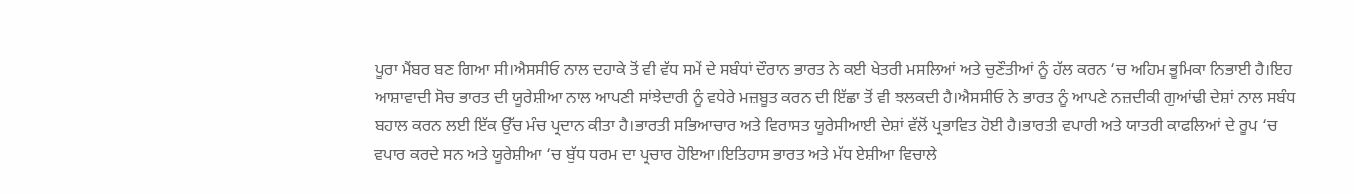ਪੂਰਾ ਮੈਂਬਰ ਬਣ ਗਿਆ ਸੀ।ਐਸਸੀਓ ਨਾਲ ਦਹਾਕੇ ਤੋਂ ਵੀ ਵੱਧ ਸਮੇਂ ਦੇ ਸਬੰਧਾਂ ਦੌਰਾਨ ਭਾਰਤ ਨੇ ਕਈ ਖੇਤਰੀ ਮਸਲਿਆਂ ਅਤੇ ਚੁਣੌਤੀਆਂ ਨੂੰ ਹੱਲ ਕਰਨ ‘ਚ ਅਹਿਮ ਭੂਮਿਕਾ ਨਿਭਾਈ ਹੈ।ਇਹ ਆਸ਼ਾਵਾਦੀ ਸੋਚ ਭਾਰਤ ਦੀ ਯੂਰੇਸ਼ੀਆ ਨਾਲ ਆਪਣੀ ਸਾਂਝੇਦਾਰੀ ਨੂੰ ਵਧੇਰੇ ਮਜ਼ਬੂਤ ਕਰਨ ਦੀ ਇੱਛਾ ਤੋਂ ਵੀ ਝਲਕਦੀ ਹੈ।ਐਸਸੀਓ ਨੇ ਭਾਰਤ ਨੂੰ ਆਪਣੇ ਨਜ਼ਦੀਕੀ ਗੁਆਂਢੀ ਦੇਸ਼ਾਂ ਨਾਲ ਸਬੰਧ ਬਹਾਲ ਕਰਨ ਲਈ ਇੱਕ ਉੱਚ ਮੰਚ ਪ੍ਰਦਾਨ ਕੀਤਾ ਹੈ।ਭਾਰਤੀ ਸਭਿਆਚਾਰ ਅਤੇ ਵਿਰਾਸਤ ਯੂਰੇਸੀਆਈ ਦੇਸ਼ਾਂ ਵੱਲੋਂ ਪ੍ਰਭਾਵਿਤ ਹੋਈ ਹੈ।ਭਾਰਤੀ ਵਪਾਰੀ ਅਤੇ ਯਾਤਰੀ ਕਾਫਲਿਆਂ ਦੇ ਰੂਪ ‘ਚ ਵਪਾਰ ਕਰਦੇ ਸਨ ਅਤੇ ਯੂਰੇਸ਼ੀਆ ‘ਚ ਬੁੱਧ ਧਰਮ ਦਾ ਪ੍ਰਚਾਰ ਹੋਇਆ।ਇਤਿਹਾਸ ਭਾਰਤ ਅਤੇ ਮੱਧ ਏਸ਼ੀਆ ਵਿਚਾਲੇ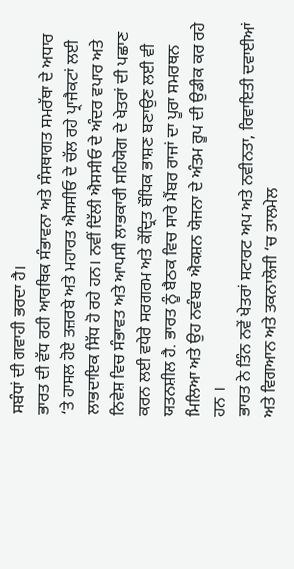ਸਬੰਧਾਂ ਦੀ ਗਵਾਹੀ ਭਰਦਾ ਹੈ।
ਭਾਰਤ ਦੀ ਵੱਧ ਰਹੀ ਆਰਥਿਕ ਸੰਭਾਵਨਾ ਅਤੇ ਸੰਸਥਾਗਤ ਸਮਰੱਥਾ ਦੇ ਅਧਾਰ ‘ਤੇ ਹਾਸਲ ਹੋਏ ਤਜ਼ਰਬੇ ਅਤੇ ਮਹਾਰਤ ਐਸਸੀਓ ਦੇ ਚੱਲ ਰਹੇ ਪ੍ਰਾਜੈਕਟਾਂ ਲਈ ਲਾਭਦਾਇਕ ਸਿੱਧ ਹੋ ਰਹੇ ਹਨ। ਨਵੀਂ ਦਿੱਲੀ ਐਸਸੀਓ ਦੇ ਅੰਦਰ ਵਪਾਰ ਅਤੇ ਨਿਵੇਸ਼ ਵਿਚ ਸੰਭਾਵਤ ਅਤੇ ਆਪਸੀ ਲਾਭਕਾਰੀ ਸਹਿਯੋਗ ਦੇ ਖੇਤਰਾਂ ਦੀ ਪਛਾਣ ਕਰਨ ਲਈ ਵਧੇਰੇ ਸਰਗਰਮ ਅਤੇ ਕੇਂਦ੍ਰਿਤ ਬੌਧਿਕ ਭਾਸ਼ਣ ਬਣਾਉਣ ਲਈ ਵੀ ਯਤਨਸ਼ੀਲ ਹੈ. ਭਾਰਤ ਨੂੰ ਬੈਠਕ ਵਿਚ ਸਾਰੇ ਮੈਂਬਰ ਰਾਜਾਂ ਦਾ ਪੂਰਾ ਸਮਰਥਨ ਮਿਲਿਆ ਅਤੇ ਉਹ ਨਵੰਬਰ ਐਕਸ਼ਨ ਯੋਜਨਾ ਦੇ ਅੰਤਮ ਰੂਪ ਦੀ ਉਡੀਕ ਕਰ ਰਹੇ ਹਨ ।
ਭਾਰਤ ਨੇ ਤਿੰਨ ਨਵੇਂ ਖੇਤਰਾਂ ਸਟਾਰਟ ਅਪ ਅਤੇ ਨਵੀਨਤਾ, ਰਿਵਾਇਤੀ ਦਵਾਈਆਂ ਅਤੇ ਵਿਗਆਨ ਅਤੇ ਤਕਨਾਲੋਜੀ ‘ਚ ਤਾਲਮੇਲ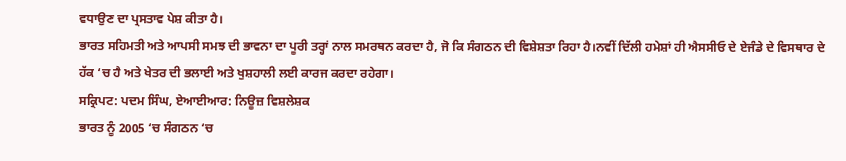ਵਧਾਉਣ ਦਾ ਪ੍ਰਸਤਾਵ ਪੇਸ਼ ਕੀਤਾ ਹੈ।
ਭਾਰਤ ਸਹਿਮਤੀ ਅਤੇ ਆਪਸੀ ਸਮਝ ਦੀ ਭਾਵਨਾ ਦਾ ਪੂਰੀ ਤਰ੍ਹਾਂ ਨਾਲ ਸਮਰਥਨ ਕਰਦਾ ਹੈ, ਜੋ ਕਿ ਸੰਗਠਨ ਦੀ ਵਿਸ਼ੇਸ਼ਤਾ ਰਿਹਾ ਹੈ।ਨਵੀਂ ਦਿੱਲੀ ਹਮੇਸ਼ਾਂ ਹੀ ਐਸਸੀਓ ਦੇ ਏਜੰਡੇ ਦੇ ਵਿਸਥਾਰ ਦੇ ਹੱਕ ‘ਚ ਹੈ ਅਤੇ ਖੇਤਰ ਦੀ ਭਲਾਈ ਅਤੇ ਖੁਸ਼ਹਾਲੀ ਲਈ ਕਾਰਜ ਕਰਦਾ ਰਹੇਗਾ।
ਸਕ੍ਰਿਪਟ: ਪਦਮ ਸਿੰਘ, ਏਆਈਆਰ: ਨਿਊਜ਼ ਵਿਸ਼ਲੇਸ਼ਕ
ਭਾਰਤ ਨੂੰ 2005 ‘ਚ ਸੰਗਠਨ ‘ਚ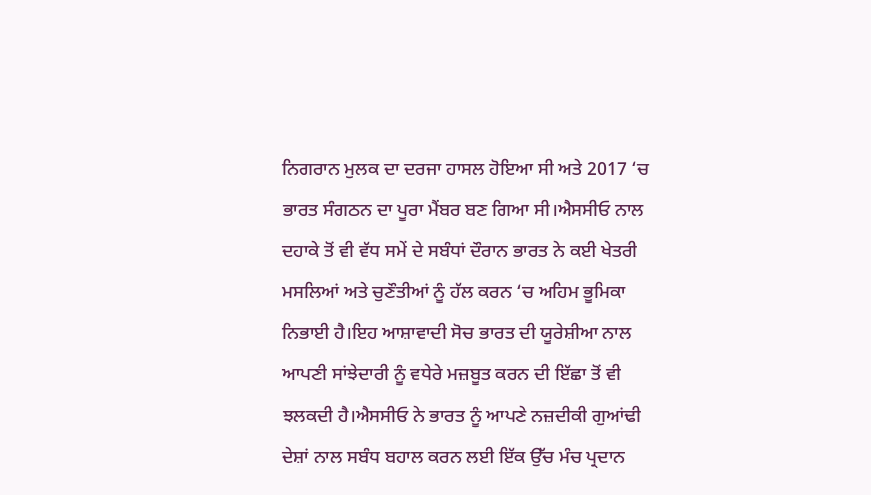ਨਿਗਰਾਨ ਮੁਲਕ ਦਾ ਦਰਜਾ ਹਾਸਲ ਹੋਇਆ ਸੀ ਅਤੇ 2017 ‘ਚ ਭਾਰਤ ਸੰਗਠਨ ਦਾ ਪੂਰਾ ਮੈਂਬਰ ਬਣ ਗਿਆ ਸੀ।ਐਸਸੀਓ ਨਾਲ ਦਹਾਕੇ ਤੋਂ ਵੀ ਵੱਧ ਸਮੇਂ ਦੇ ਸਬੰਧਾਂ ਦੌਰਾਨ ਭਾਰਤ ਨੇ ਕਈ ਖੇਤਰੀ ਮਸਲਿਆਂ ਅਤੇ ਚੁਣੌਤੀਆਂ ਨੂੰ ਹੱਲ ਕਰਨ ‘ਚ ਅਹਿਮ ਭੂਮਿਕਾ ਨਿਭਾਈ ਹੈ।ਇਹ ਆਸ਼ਾਵਾਦੀ ਸੋਚ ਭਾਰਤ ਦੀ ਯੂਰੇਸ਼ੀਆ ਨਾਲ ਆਪਣੀ ਸਾਂਝੇਦਾਰੀ ਨੂੰ ਵਧੇਰੇ ਮਜ਼ਬੂਤ ਕਰਨ ਦੀ ਇੱਛਾ ਤੋਂ ਵੀ ਝਲਕਦੀ ਹੈ।ਐਸਸੀਓ ਨੇ ਭਾਰਤ ਨੂੰ ਆਪਣੇ ਨਜ਼ਦੀਕੀ ਗੁਆਂਢੀ ਦੇਸ਼ਾਂ ਨਾਲ ਸਬੰਧ ਬਹਾਲ ਕਰਨ ਲਈ ਇੱਕ ਉੱਚ ਮੰਚ ਪ੍ਰਦਾਨ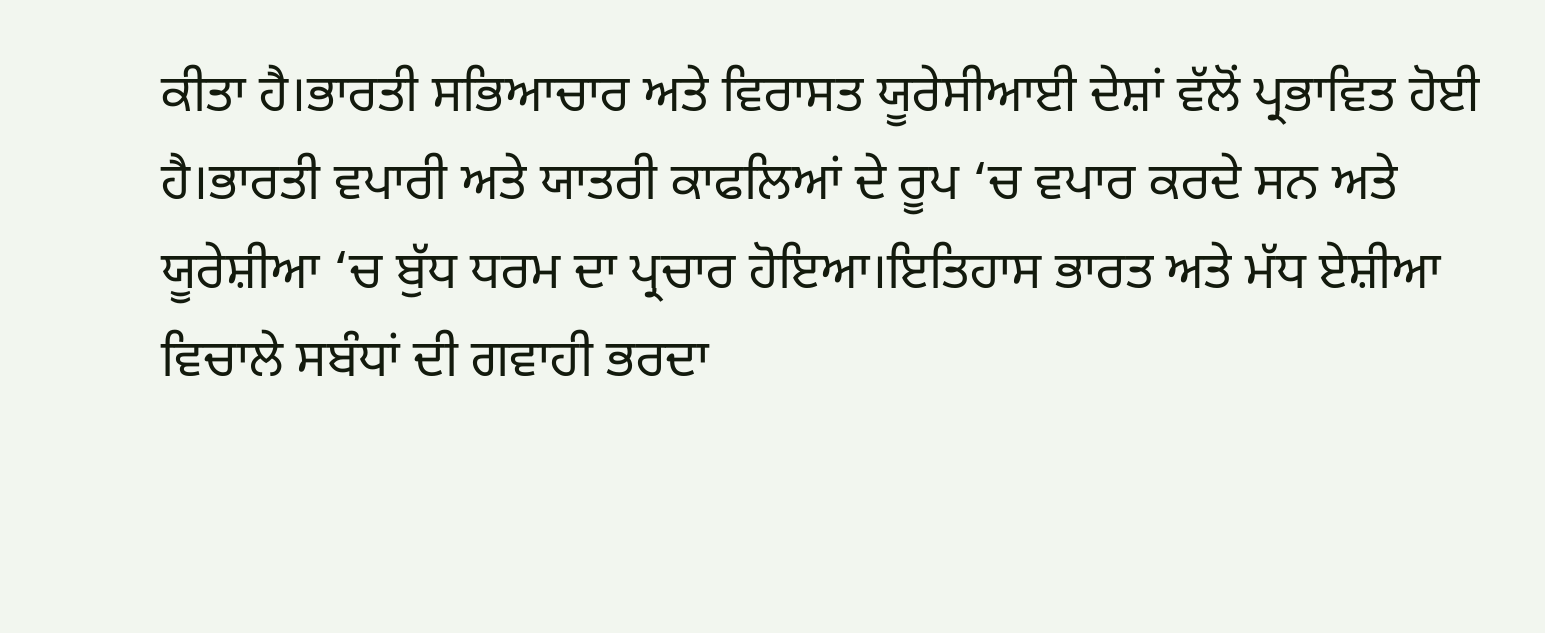ਕੀਤਾ ਹੈ।ਭਾਰਤੀ ਸਭਿਆਚਾਰ ਅਤੇ ਵਿਰਾਸਤ ਯੂਰੇਸੀਆਈ ਦੇਸ਼ਾਂ ਵੱਲੋਂ ਪ੍ਰਭਾਵਿਤ ਹੋਈ ਹੈ।ਭਾਰਤੀ ਵਪਾਰੀ ਅਤੇ ਯਾਤਰੀ ਕਾਫਲਿਆਂ ਦੇ ਰੂਪ ‘ਚ ਵਪਾਰ ਕਰਦੇ ਸਨ ਅਤੇ ਯੂਰੇਸ਼ੀਆ ‘ਚ ਬੁੱਧ ਧਰਮ ਦਾ ਪ੍ਰਚਾਰ ਹੋਇਆ।ਇਤਿਹਾਸ ਭਾਰਤ ਅਤੇ ਮੱਧ ਏਸ਼ੀਆ ਵਿਚਾਲੇ ਸਬੰਧਾਂ ਦੀ ਗਵਾਹੀ ਭਰਦਾ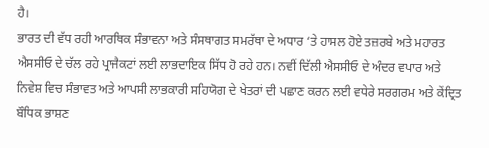ਹੈ।
ਭਾਰਤ ਦੀ ਵੱਧ ਰਹੀ ਆਰਥਿਕ ਸੰਭਾਵਨਾ ਅਤੇ ਸੰਸਥਾਗਤ ਸਮਰੱਥਾ ਦੇ ਅਧਾਰ ‘ਤੇ ਹਾਸਲ ਹੋਏ ਤਜ਼ਰਬੇ ਅਤੇ ਮਹਾਰਤ ਐਸਸੀਓ ਦੇ ਚੱਲ ਰਹੇ ਪ੍ਰਾਜੈਕਟਾਂ ਲਈ ਲਾਭਦਾਇਕ ਸਿੱਧ ਹੋ ਰਹੇ ਹਨ। ਨਵੀਂ ਦਿੱਲੀ ਐਸਸੀਓ ਦੇ ਅੰਦਰ ਵਪਾਰ ਅਤੇ ਨਿਵੇਸ਼ ਵਿਚ ਸੰਭਾਵਤ ਅਤੇ ਆਪਸੀ ਲਾਭਕਾਰੀ ਸਹਿਯੋਗ ਦੇ ਖੇਤਰਾਂ ਦੀ ਪਛਾਣ ਕਰਨ ਲਈ ਵਧੇਰੇ ਸਰਗਰਮ ਅਤੇ ਕੇਂਦ੍ਰਿਤ ਬੌਧਿਕ ਭਾਸ਼ਣ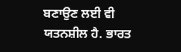ਬਣਾਉਣ ਲਈ ਵੀ ਯਤਨਸ਼ੀਲ ਹੈ. ਭਾਰਤ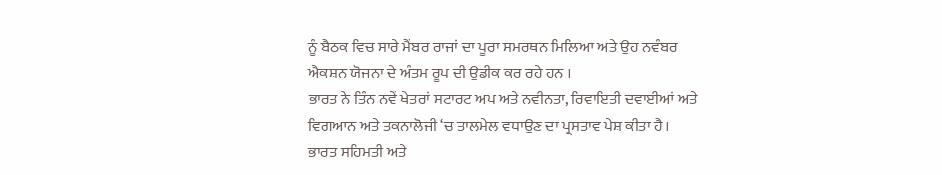ਨੂੰ ਬੈਠਕ ਵਿਚ ਸਾਰੇ ਮੈਂਬਰ ਰਾਜਾਂ ਦਾ ਪੂਰਾ ਸਮਰਥਨ ਮਿਲਿਆ ਅਤੇ ਉਹ ਨਵੰਬਰ ਐਕਸ਼ਨ ਯੋਜਨਾ ਦੇ ਅੰਤਮ ਰੂਪ ਦੀ ਉਡੀਕ ਕਰ ਰਹੇ ਹਨ ।
ਭਾਰਤ ਨੇ ਤਿੰਨ ਨਵੇਂ ਖੇਤਰਾਂ ਸਟਾਰਟ ਅਪ ਅਤੇ ਨਵੀਨਤਾ, ਰਿਵਾਇਤੀ ਦਵਾਈਆਂ ਅਤੇ ਵਿਗਆਨ ਅਤੇ ਤਕਨਾਲੋਜੀ ‘ਚ ਤਾਲਮੇਲ ਵਧਾਉਣ ਦਾ ਪ੍ਰਸਤਾਵ ਪੇਸ਼ ਕੀਤਾ ਹੈ।
ਭਾਰਤ ਸਹਿਮਤੀ ਅਤੇ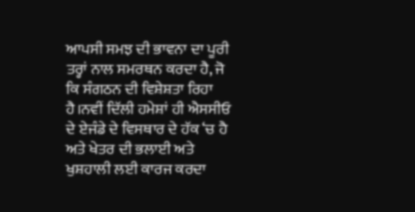ਆਪਸੀ ਸਮਝ ਦੀ ਭਾਵਨਾ ਦਾ ਪੂਰੀ ਤਰ੍ਹਾਂ ਨਾਲ ਸਮਰਥਨ ਕਰਦਾ ਹੈ, ਜੋ ਕਿ ਸੰਗਠਨ ਦੀ ਵਿਸ਼ੇਸ਼ਤਾ ਰਿਹਾ ਹੈ।ਨਵੀਂ ਦਿੱਲੀ ਹਮੇਸ਼ਾਂ ਹੀ ਐਸਸੀਓ ਦੇ ਏਜੰਡੇ ਦੇ ਵਿਸਥਾਰ ਦੇ ਹੱਕ ‘ਚ ਹੈ ਅਤੇ ਖੇਤਰ ਦੀ ਭਲਾਈ ਅਤੇ ਖੁਸ਼ਹਾਲੀ ਲਈ ਕਾਰਜ ਕਰਦਾ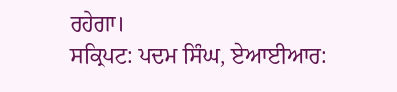ਰਹੇਗਾ।
ਸਕ੍ਰਿਪਟ: ਪਦਮ ਸਿੰਘ, ਏਆਈਆਰ: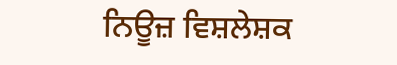ਨਿਊਜ਼ ਵਿਸ਼ਲੇਸ਼ਕ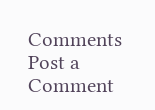Comments
Post a Comment